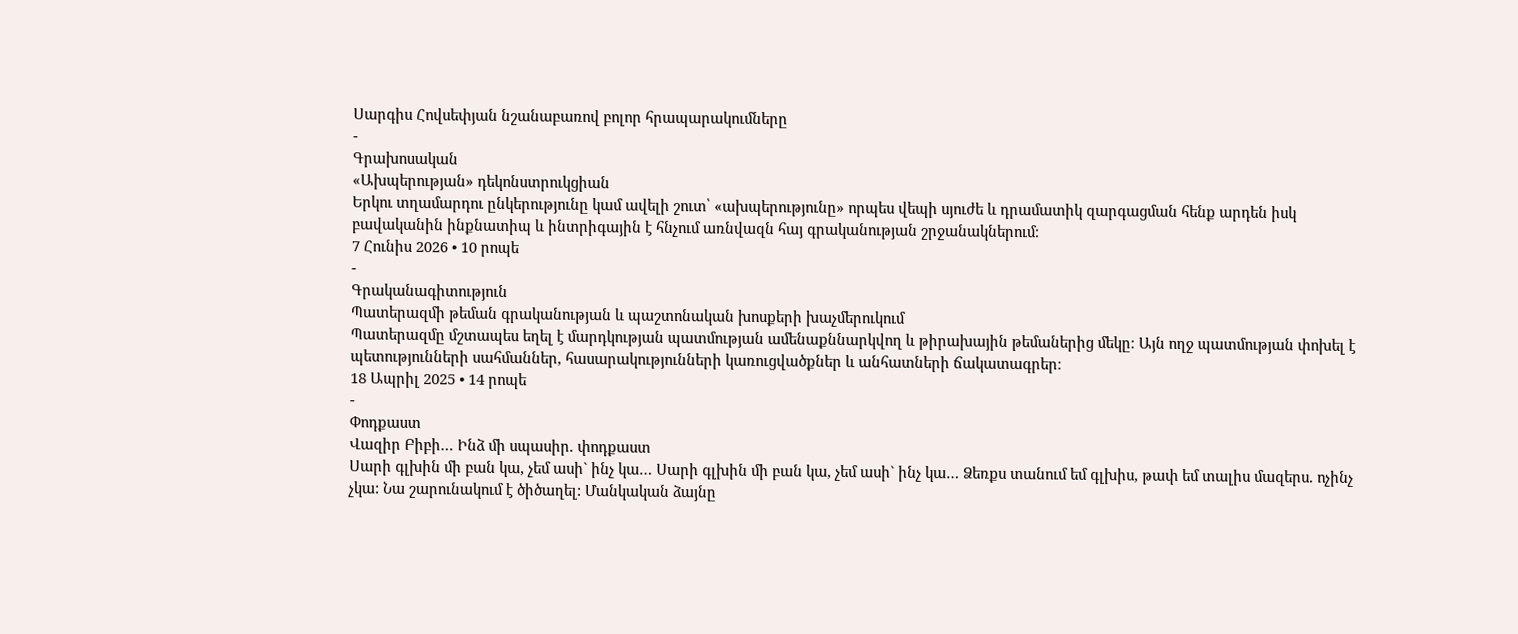Սարգիս Հովսեփյան նշանաբառով բոլոր հրապարակումները
-
Գրախոսական
«Ախպերության» դեկոնստրուկցիան
Երկու տղամարդու ընկերությունը կամ ավելի շուտ՝ «ախպերությունը» որպես վեպի սյուժե և դրամատիկ զարգացման հենք արդեն իսկ բավականին ինքնատիպ և ինտրիգային է հնչում առնվազն հայ գրականության շրջանակներում։
7 Հունիս 2026 • 10 րոպե
-
Գրականագիտություն
Պատերազմի թեման գրականության և պաշտոնական խոսքերի խաչմերուկում
Պատերազմը մշտապես եղել է մարդկության պատմության ամենաքննարկվող և թիրախային թեմաներից մեկը։ Այն ողջ պատմության փոխել է պետությունների սահմաններ, հասարակությունների կառուցվածքներ և անհատների ճակատագրեր։
18 Ապրիլ 2025 • 14 րոպե
-
Փոդքաստ
Վազիր Բիբի… Ինձ մի սպասիր. փոդքաստ
Սարի գլխին մի բան կա, չեմ ասի` ինչ կա… Սարի գլխին մի բան կա, չեմ ասի` ինչ կա… Ձեռքս տանում եմ գլխիս, թափ եմ տալիս մազերս. ոչինչ չկա: Նա շարունակում է ծիծաղել: Մանկական ձայնը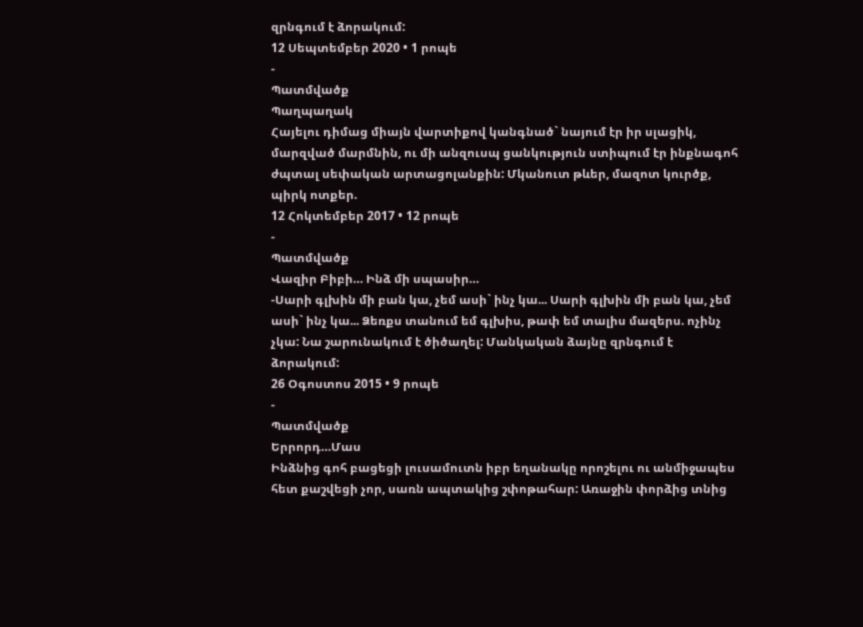զրնգում է ձորակում:
12 Սեպտեմբեր 2020 • 1 րոպե
-
Պատմվածք
Պաղպաղակ
Հայելու դիմաց միայն վարտիքով կանգնած` նայում էր իր սլացիկ, մարզված մարմնին, ու մի անզուսպ ցանկություն ստիպում էր ինքնագոհ ժպտալ սեփական արտացոլանքին: Մկանուտ թևեր, մազոտ կուրծք, պիրկ ոտքեր.
12 Հոկտեմբեր 2017 • 12 րոպե
-
Պատմվածք
Վազիր Բիբի… Ինձ մի սպասիր…
-Սարի գլխին մի բան կա, չեմ ասի` ինչ կա... Սարի գլխին մի բան կա, չեմ ասի` ինչ կա... Ձեռքս տանում եմ գլխիս, թափ եմ տալիս մազերս. ոչինչ չկա: Նա շարունակում է ծիծաղել: Մանկական ձայնը զրնգում է ձորակում:
26 Օգոստոս 2015 • 9 րոպե
-
Պատմվածք
Երրորդ…Մաս
Ինձնից գոհ բացեցի լուսամուտն իբր եղանակը որոշելու ու անմիջապես հետ քաշվեցի չոր, սառն ապտակից շփոթահար: Առաջին փորձից տնից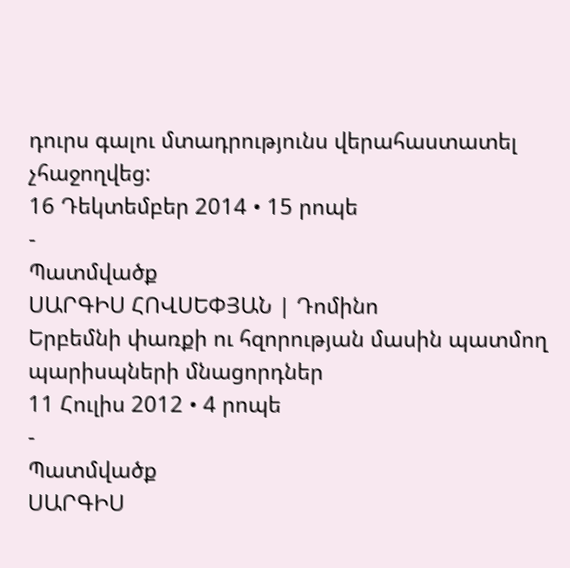դուրս գալու մտադրությունս վերահաստատել չհաջողվեց:
16 Դեկտեմբեր 2014 • 15 րոպե
-
Պատմվածք
ՍԱՐԳԻՍ ՀՈՎՍԵՓՅԱՆ | Դոմինո
Երբեմնի փառքի ու հզորության մասին պատմող պարիսպների մնացորդներ
11 Հուլիս 2012 • 4 րոպե
-
Պատմվածք
ՍԱՐԳԻՍ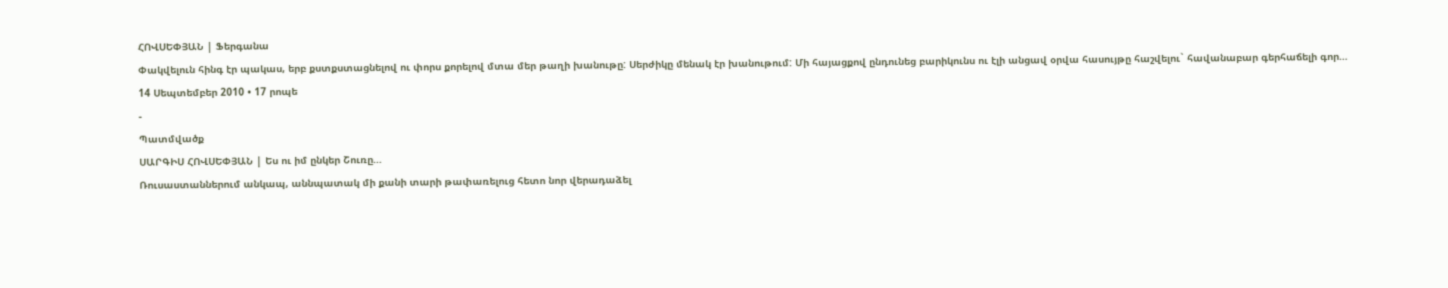ՀՈՎՍԵՓՅԱՆ | Ֆերգանա
Փակվելուն հինգ էր պակաս, երբ քստքստացնելով ու փորս քորելով մտա մեր թաղի խանութը: Սերժիկը մենակ էր խանութում: Մի հայացքով ընդունեց բարիկունս ու էլի անցավ օրվա հասույթը հաշվելու` հավանաբար գերհաճելի գոր…
14 Սեպտեմբեր 2010 • 17 րոպե
-
Պատմվածք
ՍԱՐԳԻՍ ՀՈՎՍԵՓՅԱՆ | Ես ու իմ ընկեր Շուռը…
Ռուսաստաններում անկապ, աննպատակ մի քանի տարի թափառելուց հետո նոր վերադաձել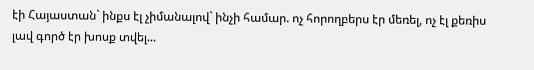էի Հայաստան` ինքս էլ չիմանալով` ինչի համար. ոչ հորողբերս էր մեռել, ոչ էլ քեռիս լավ գործ էր խոսք տվել...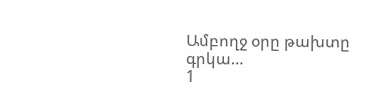Ամբողջ օրը թախտը գրկա…
1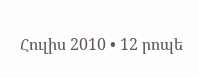Հուլիս 2010 • 12 րոպե